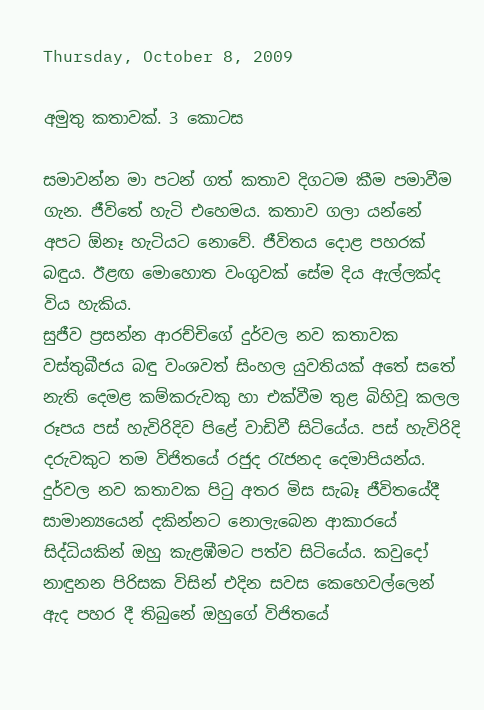Thursday, October 8, 2009

අමුතු කතාවක්. 3 කොටස

සමාවන්න මා පටන් ගත් කතාව දිගටම කීම පමාවීම ගැන. ජීවිතේ හැටි එහෙමය. කතාව ගලා යන්නේ අපට ඕනෑ හැටියට නොවේ. ජීවිතය දොළ පහරක් බඳුය. ඊළඟ මොහොත වංගුවක් සේම දිය ඇල්ලක්ද විය හැකිය.
සුජීව ප්‍රසන්න ආරච්චිගේ දුර්වල නව කතාවක වස්තුබීජය බඳු වංශවත් සිංහල යුවතියක් අතේ සතේ නැති දෙමළ කම්කරුවකු හා එක්වීම තුළ බිහිවූ කලල රූපය පස් හැවිරිදිව පිළේ වාඩිවී සිටියේය. පස් හැවිරිදි දරුවකුට තම විජිතයේ රජුද රැජනද දෙමාපියන්ය. දුර්වල නව කතාවක පිටු අතර මිස සැබෑ ජීවිතයේදී සාමාන්‍යයෙන් දකින්නට නොලැබෙන ආකාරයේ සිද්ධියකින් ඔහු කැළඹීමට පත්ව සිටියේය. කවුදෝ නාඳුනන පිරිසක විසින් එදින සවස කෙහෙවල්ලෙන් ඇද පහර දී තිබුනේ ඔහුගේ විජිතයේ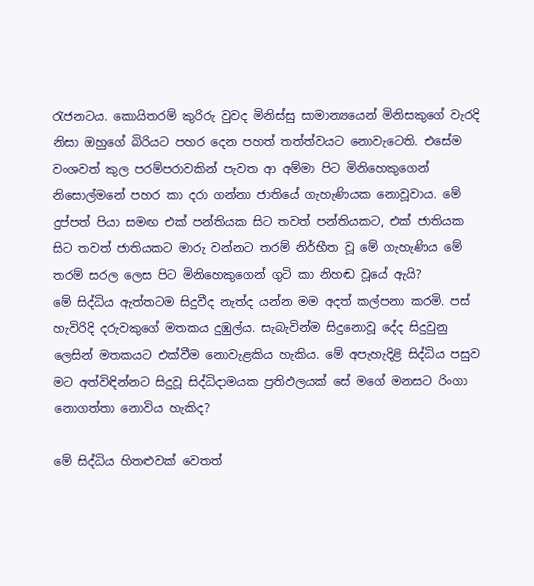රැජනටය. කොයිතරම් කුරිරු වුවද මිනිස්සු සාමාන්‍යයෙන් මිනිසකුගේ වැරදි නිසා ඔහුගේ බිරියට පහර දෙන පහත් තත්ත්වයට නොවැටෙති. එසේම වංශවත් කුල පරම්පරාවකින් පැවත ආ අම්මා පිට මිනිහෙකුගෙන් නිසොල්මනේ පහර කා දරා ගන්නා ජාතියේ ගැහැණියක නොවූවාය. මේ දුප්පත් පියා සමඟ එක් පන්තියක සිට තවත් පන්තියකට, එක් ජාතියක සිට තවත් ජාතියකට මාරු වන්නට තරම් නිර්භීත වූ මේ ගැහැණිය මේ තරම් සරල ලෙස පිට මිනිහෙකුගෙන් ගුටි කා නිහඬ වූයේ ඇයි?
මේ සිද්ධිය ඇත්තටම සිදුවීද නැත්ද යන්න මම අදත් කල්පනා කරමි. පස් හැවිරිදි දරුවකුගේ මතකය දුඹුල්ය. සැබැවින්ම සිදුනොවූ දේද සිදුවුනු ලෙසින් මතකයට එක්වීම නොවැළකිය හැකිය. මේ අපැහැදිළි සිද්ධිය පසුව මට අත්විඳින්නට සිදුවූ සිද්ධිදාමයක ප්‍රතිඵලයක් සේ මගේ මනසට රිංගා නොගත්තා නොවිය හැකිද?

මේ සිද්ධිය හිතළුවක් වෙතත්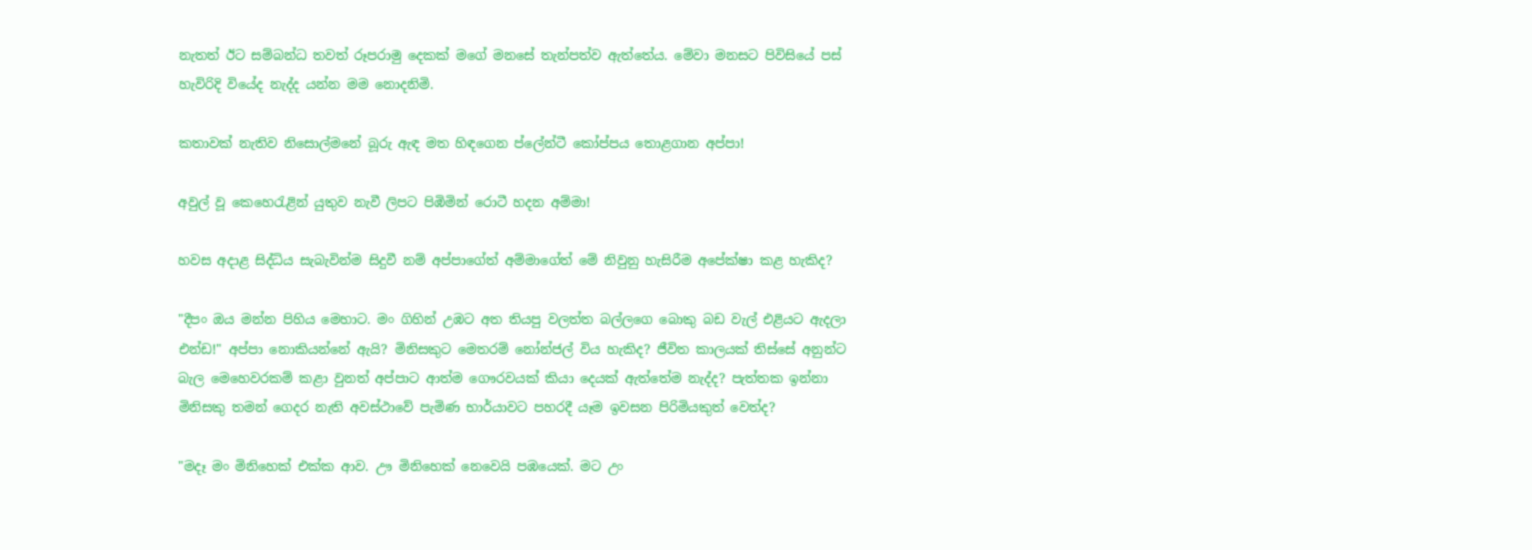නැතත් ඊට සම්බන්ධ තවත් රූපරාමු දෙකක් මගේ මනසේ තැන්පත්ව ඇත්තේය. මේවා මනසට පිවිසියේ පස් හැවිරිදි වියේද නැද්ද යන්න මම නොදනිමි.

කතාවක් නැතිව නිසොල්මනේ බූරු ඇඳ මත හිඳගෙන ප්ලේන්ටී කෝප්පය තොළගාන අප්පා!

අවුල් වූ කෙහෙරැළින් යුතුව නැවී ලිපට පිඹිමින් රොටී හදන අම්මා!

හවස අදාළ සිද්ධිය සැබැවින්ම සිදුවී නම් අප්පාගේත් අම්මාගේත් මේ නිවුනු හැසිරීම අපේක්ෂා කළ හැකිද?

"දීපං ඔය මන්න පිහිය මෙහාට. මං ගිහින් උඹට අත තියපු වලත්ත බල්ලගෙ බොකු බඩ වැල් එළියට ඇදලා එන්ඩ!" අප්පා නොකියන්නේ ඇයි? මිනිසකුට මෙතරම් නෝන්ජල් විය හැකිද? ජීවිත කාලයක් තිස්සේ අනුන්ට බැල මෙහෙවරකම් කළා වුනත් අප්පාට ආත්ම ගෞරවයක් කියා දෙයක් ඇත්තේම නැද්ද? පැත්තක ඉන්නා මිනිසකු තමන් ගෙදර නැති අවස්ථාවේ පැමිණ භාර්යාවට පහරදී යෑම ඉවසන පිරිමියකුත් වෙත්ද?

"මදෑ මං මිනිහෙක් එක්ක ආව. ඌ මිනිහෙක් නෙවෙයි පඹයෙක්. මට උං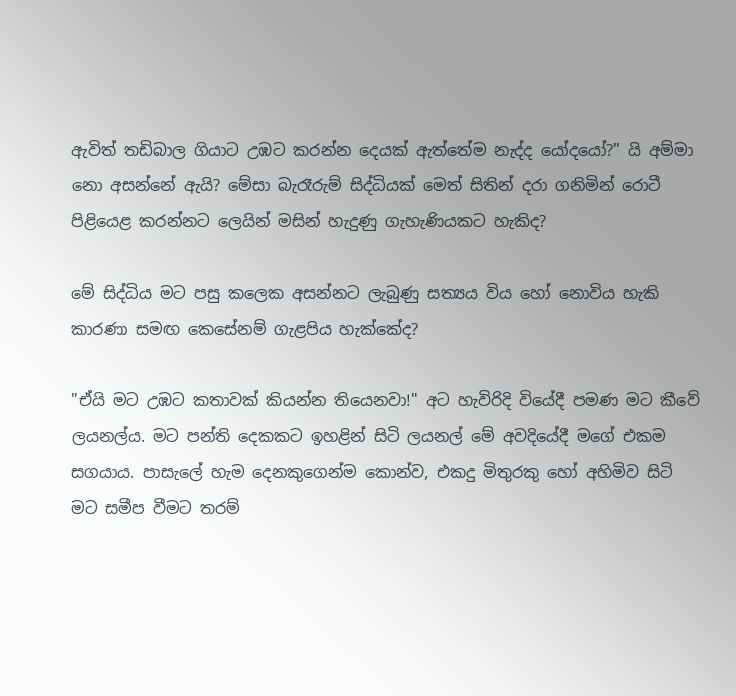ඇවිත් තඩිබාල ගියාට උඹට කරන්න දෙයක් ඇත්තේම නැද්ද යෝදයෝ?" යි අම්මා නො අසන්නේ ඇයි? මේසා බැරෑරුම් සිද්ධියක් මෙත් සිතින් දරා ගනිමින් රොටී පිළියෙළ කරන්නට ලෙයින් මසින් හැදුණු ගැහැණියකට හැකිද?

මේ සිද්ධිය මට පසු කලෙක අසන්නට ලැබුණු සත්‍යය විය හෝ නොවිය හැකි කාරණා සමඟ කෙසේනම් ගැළපිය හැක්කේද?

"ඒයි මට උඹට කතාවක් කියන්න තියෙනවා!" අට හැවිරිදි වියේදී පමණ මට කීවේ ලයනල්ය. මට පන්ති දෙකකට ඉහළින් සිටි ලයනල් මේ අවදියේදී මගේ එකම සගයාය. පාසැලේ හැම දෙනකුගෙන්ම කොන්ව, එකදු මිතුරකු හෝ අහිමිව සිටි මට සමීප වීමට තරම්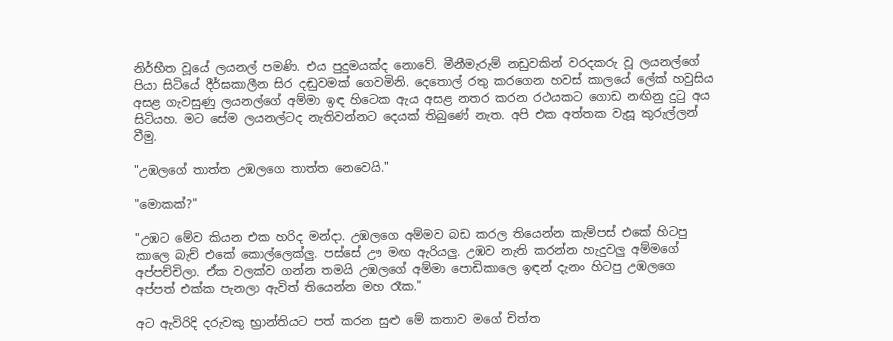නිර්භීත වූයේ ලයනල් පමණි. එය පුදුමයක්ද නොවේ. මීනීමැරුම් නඩුවකින් වරදකරු වූ ලයනල්ගේ පියා සිටියේ දීර්ඝකාලීන සිර දඬුවමක් ගෙවමිනි. දෙතොල් රතු කරගෙන හවස් කාලයේ ලේක් හවුසිය අසළ ගැවසුණු ලයනල්ගේ අම්මා ඉඳ හිටෙක ඇය අසළ නතර කරන රථයකට ගොඩ නඟිනු දුටු අය සිටියහ. මට සේම ලයනල්ටද නැතිවන්නට දෙයක් තිබුණේ නැත. අපි එක අත්තක වැසූ කුරුල්ලන් වීමු.

"උඹලගේ තාත්ත උඹලගෙ තාත්ත නෙවෙයි."

"මොකක්?"

"උඹට මේව කියන එක හරිද මන්දා. උඹලගෙ අම්මව බඩ කරල තියෙන්න කැම්පස් එකේ හිටපු කාලෙ බැච් එකේ කොල්ලෙක්ලු. පස්සේ ඌ මඟ ඇරියලු. උඹව නැති කරන්න හැදුවලු අම්මගේ අප්පච්චිලා. ඒක වලක්ව ගන්න තමයි උඹලගේ අම්මා පොඩිකාලෙ ඉඳන් දැනං හිටපු උඹලගෙ අප්පත් එක්ක පැනලා ඇවිත් තියෙන්න මහ රෑක."

අට ඇවිරිදි දරුවකු භ්‍රාන්තියට පත් කරන සුළු මේ කතාව මගේ චිත්ත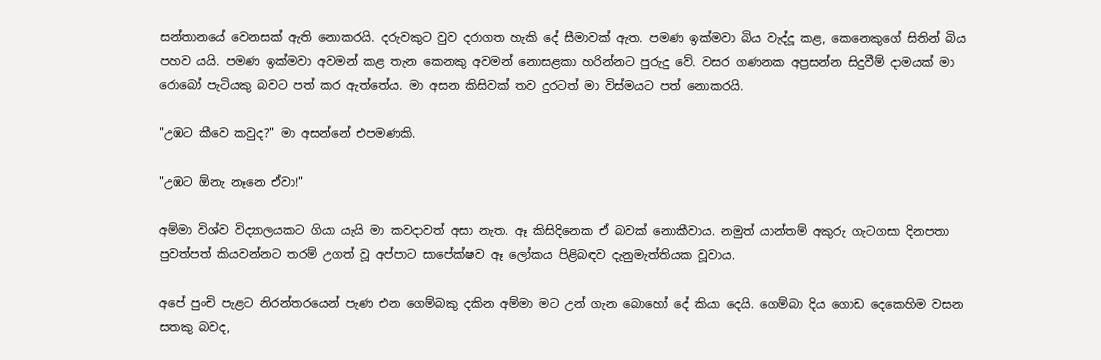සන්තානයේ වෙනසක් ඇති නොකරයි. දරුවකුට වුව දරාගත හැකි දේ සීමාවක් ඇත. පමණ ඉක්මවා බිය වැද්දූ කළ, කෙනෙකුගේ සිතින් බිය පහව යයි. පමණ ඉක්මවා අවමන් කළ තැන කෙනකු අවමන් නොසළකා හරින්නට පුරුදු වේ. වසර ගණනක අප්‍රසන්න සිදුවීම් දාමයක් මා රොබෝ පැටියකු බවට පත් කර ඇත්තේය. මා අසන කිසිවක් තව දුරටත් මා විස්මයට පත් නොකරයි.

"උඹට කීවෙ කවුද?" මා අසන්නේ එපමණකි.

"උඹට ඕනැ නෑනෙ ඒවා!"

අම්මා විශ්ව විද්‍යාලයකට ගියා යැයි මා කවදාවත් අසා නැත. ඈ කිසිදිනෙක ඒ බවක් නොකීවාය. නමුත් යාන්තම් අකුරු ගැටගසා දිනපතා පුවත්පත් කියවන්නට තරම් උගත් වූ අප්පාට සාපේක්ෂව ඈ ලෝකය පිළිබඳව දැනුමැත්තියක වූවාය.

අපේ පුංචි පැළට නිරන්තරයෙන් පැණ එන ගෙම්බකු දකින අම්මා මට උන් ගැන බොහෝ දේ කියා දෙයි. ගෙම්බා දිය ගොඩ දෙකෙහිම වසන සතකු බවද,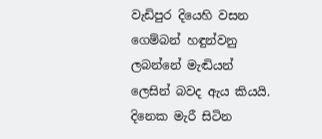වැඩිපුර දියෙහි වසන ගෙම්බන් හඳුන්වනු ලබන්නේ මැඬියන් ලෙසින් බවද ඇය කියයි. දිනෙක මැරී සිටින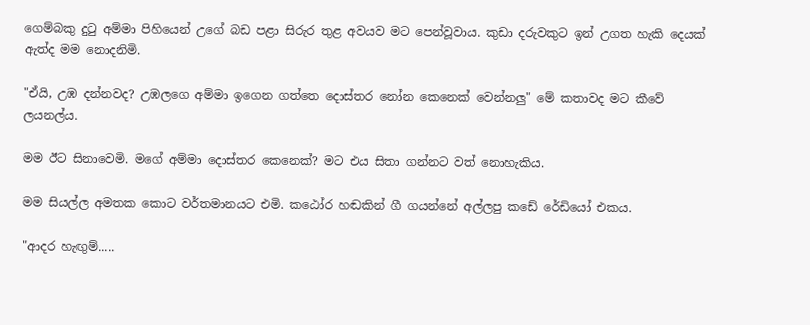ගෙම්බකු දුටු අම්මා පිහියෙන් උගේ බඩ පළා සිරුර තුළ අවයව මට පෙන්වූවාය. කුඩා දරුවකුට ඉන් උගත හැකි දෙයක් ඇත්ද මම නොදනිමි.

"ඒයි, උඹ දන්නවද? උඹලගෙ අම්මා ඉගෙන ගත්තෙ දොස්තර නෝන කෙනෙක් වෙන්නලු" මේ කතාවද මට කීවේ ලයනල්ය.

මම ඊට සිනාවෙමි. මගේ අම්මා දොස්තර කෙනෙක්? මට එය සිතා ගන්නට වත් නොහැකිය.

මම සියල්ල අමතක කොට වර්තමානයට එමි. කඨෝර හඬකින් ගී ගයන්නේ අල්ලපු කඩේ රේඩියෝ එකය.

"ආදර හැඟුම්.....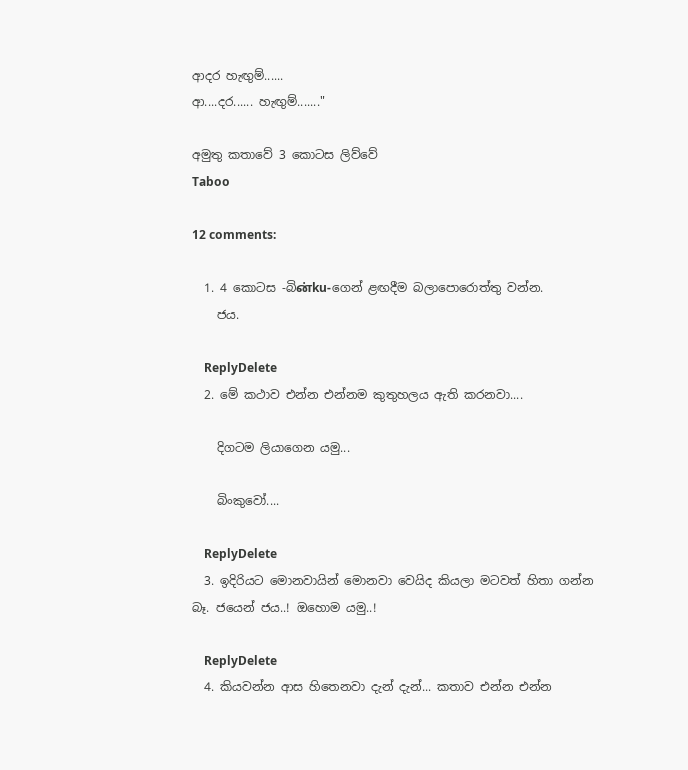ආදර හැඟුම්......
ආ....දර...... හැඟුම්......."

අමුතු කතාවේ 3 කොටස ලිව්වේ
Taboo

12 comments:

  1. 4 කොටස -බිன்ku-ගෙන් ළඟදීම බලාපොරොත්තු වන්න.
    ජය.

    ReplyDelete
  2. මේ කථාව එන්න එන්නම කුතුහලය ඇති කරනවා....

    දිගටම ලියාගෙන යමු...

    බිංකුවෝ....

    ReplyDelete
  3. ඉදිරියට මොනවායින් මොනවා වෙයිද කියලා මටවත් හිතා ගන්න බෑ. ජයෙන් ජය..! ඔහොම යමු..!

    ReplyDelete
  4. කියවන්න ආස හිතෙනවා දැන් දැන්... කතාව එන්න එන්න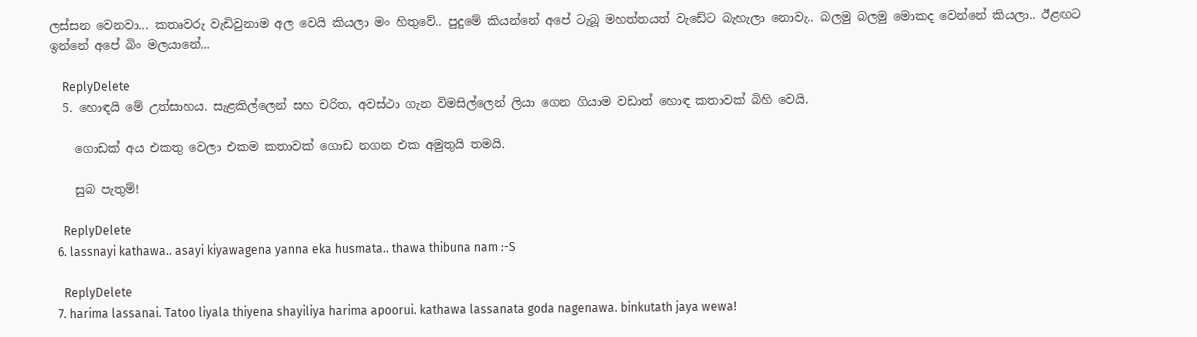ලස්සන වෙනවා... කතෘවරු වැඩිවුනාම අල වෙයි කියලා මං හිතුවේ.. පුදුමේ කියන්නේ අපේ ටැබූ මහත්තයත් වැ‍ඩේට බැහැලා නොවැ.. බලමු බලමු මොකද වෙන්නේ කියලා.. ඊළඟට ඉන්නේ අපේ බිං මලයානේ...

    ReplyDelete
  5. හොඳයි මේ උත්සාහය. සැළකිල්ලෙන් සහ චරිත, අවස්ථා ගැන විමසිල්ලෙන් ලියා ගෙන ගියාම වඩාත් හොඳ කතාවක් බිහි වෙයි.

    ගොඩක් අය එකතු වෙලා එකම කතාවක් ගොඩ නගන එක අමුතුයි තමයි.

    සුබ පැතුම්!

    ReplyDelete
  6. lassnayi kathawa.. asayi kiyawagena yanna eka husmata.. thawa thibuna nam :-S

    ReplyDelete
  7. harima lassanai. Tatoo liyala thiyena shayiliya harima apoorui. kathawa lassanata goda nagenawa. binkutath jaya wewa!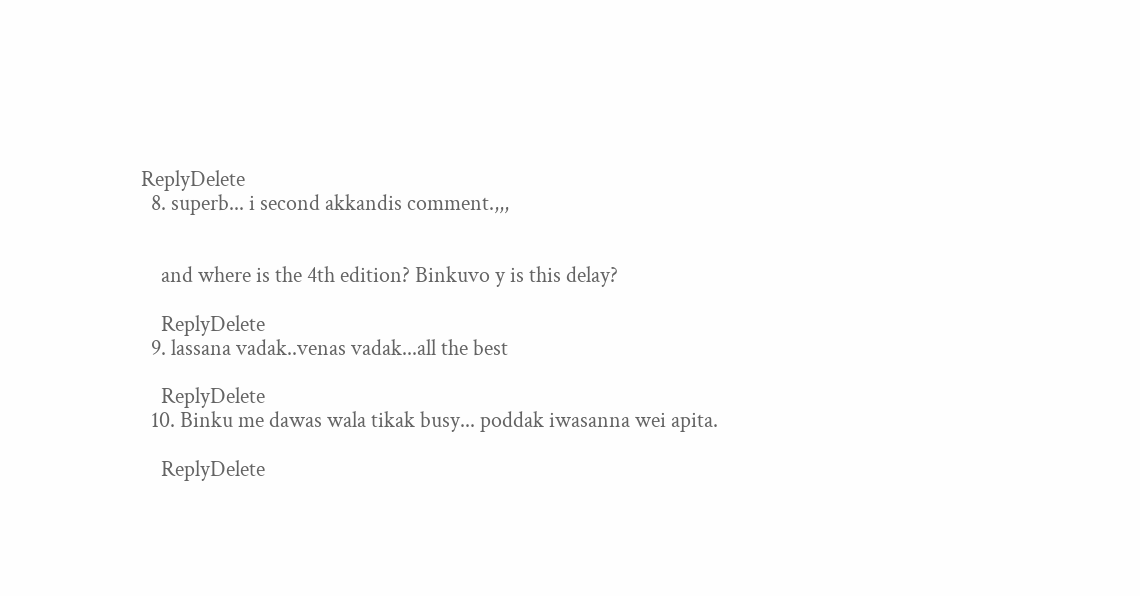ReplyDelete
  8. superb... i second akkandis comment.,,,


    and where is the 4th edition? Binkuvo y is this delay?

    ReplyDelete
  9. lassana vadak..venas vadak...all the best

    ReplyDelete
  10. Binku me dawas wala tikak busy... poddak iwasanna wei apita.

    ReplyDelete